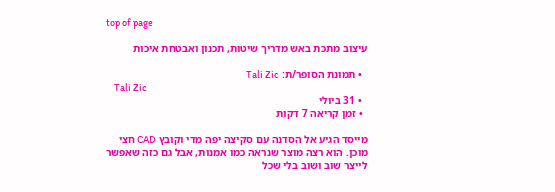top of page

עיצוב מתכת באש מדריך שיטות, תכנון ואבטחת איכות

  • תמונת הסופר/ת: Tali Zic
    Tali Zic
  • 31 ביולי
  • זמן קריאה 7 דקות

מייסד הגיע אל הסדנה עם סקיצה יפה מדי וקובץ CAD חצי מוכן. הוא רצה מוצר שנראה כמו אמנות, אבל גם כזה שאפשר לייצר שוב ושוב בלי שכל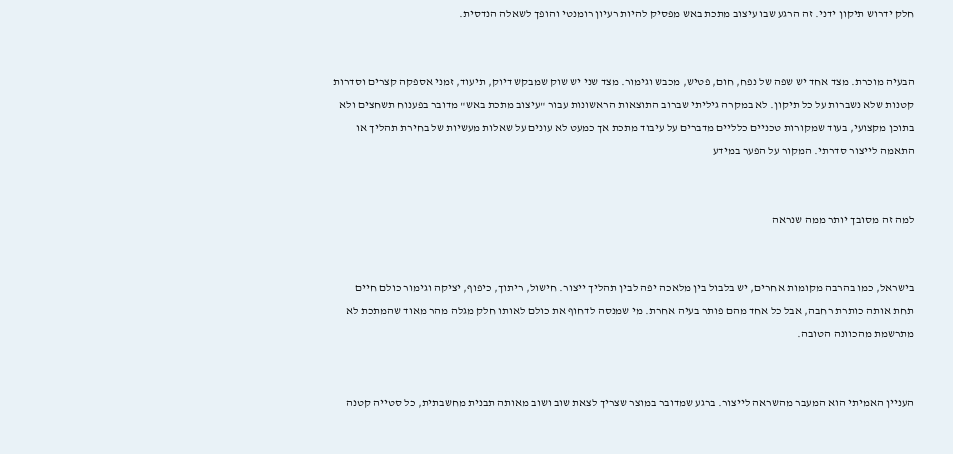חלק ידרוש תיקון ידני. זה הרגע שבו עיצוב מתכת באש מפסיק להיות רעיון רומנטי והופך לשאלה הנדסית.


הבעיה מוכרת. מצד אחד יש שפה של נפח, חום, פטיש, מכבש וגימור. מצד שני יש שוק שמבקש דיוק, תיעוד, זמני אספקה קצרים וסדרות קטנות שלא נשברות על כל תיקון. לא במקרה גיליתי שברוב התוצאות הראשונות עבור "עיצוב מתכת באש" מדובר בפענוח תשחצים ולא בתוכן מקצועי, בעוד שמקורות טכניים כלליים מדברים על עיבוד מתכת אך כמעט לא עונים על שאלות מעשיות של בחירת תהליך או התאמה לייצור סדרתי. המקור על הפער במידע


למה זה מסובך יותר ממה שנראה


בישראל, כמו בהרבה מקומות אחרים, יש בלבול בין מלאכה יפה לבין תהליך ייצור. חישול, ריתוך, כיפוף, יציקה וגימור כולם חיים תחת אותה כותרת רחבה, אבל כל אחד מהם פותר בעיה אחרת. מי שמנסה לדחוף את כולם לאותו חלק מגלה מהר מאוד שהמתכת לא מתרשמת מהכוונה הטובה.


העניין האמיתי הוא המעבר מהשראה לייצור. ברגע שמדובר במוצר שצריך לצאת שוב ושוב מאותה תבנית מחשבתית, כל סטייה קטנה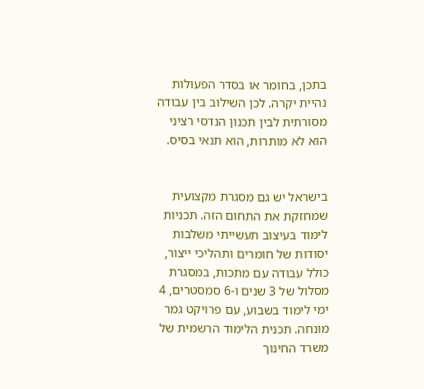בתכן, בחומר או בסדר הפעולות נהיית יקרה. לכן השילוב בין עבודה מסורתית לבין תכנון הנדסי רציני הוא לא מותרות, הוא תנאי בסיס.


בישראל יש גם מסגרת מקצועית שמחזקת את התחום הזה. תכניות לימוד בעיצוב תעשייתי משלבות יסודות של חומרים ותהליכי ייצור, כולל עבודה עם מתכות, במסגרת מסלול של 3 שנים ו-6 סמסטרים, 4 ימי לימוד בשבוע, עם פרויקט גמר מונחה. תכנית הלימוד הרשמית של משרד החינוך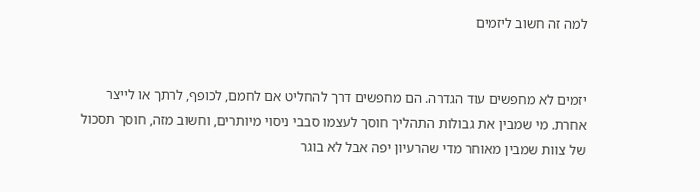למה זה חשוב ליזמים


יזמים לא מחפשים עוד הגדרה. הם מחפשים דרך להחליט אם לחמם, לכופף, לרתך או לייצר אחרת. מי שמבין את גבולות התהליך חוסך לעצמו סבבי ניסוי מיותרים, וחשוב מזה, חוסך תסכול של צוות שמבין מאוחר מדי שהרעיון יפה אבל לא בוגר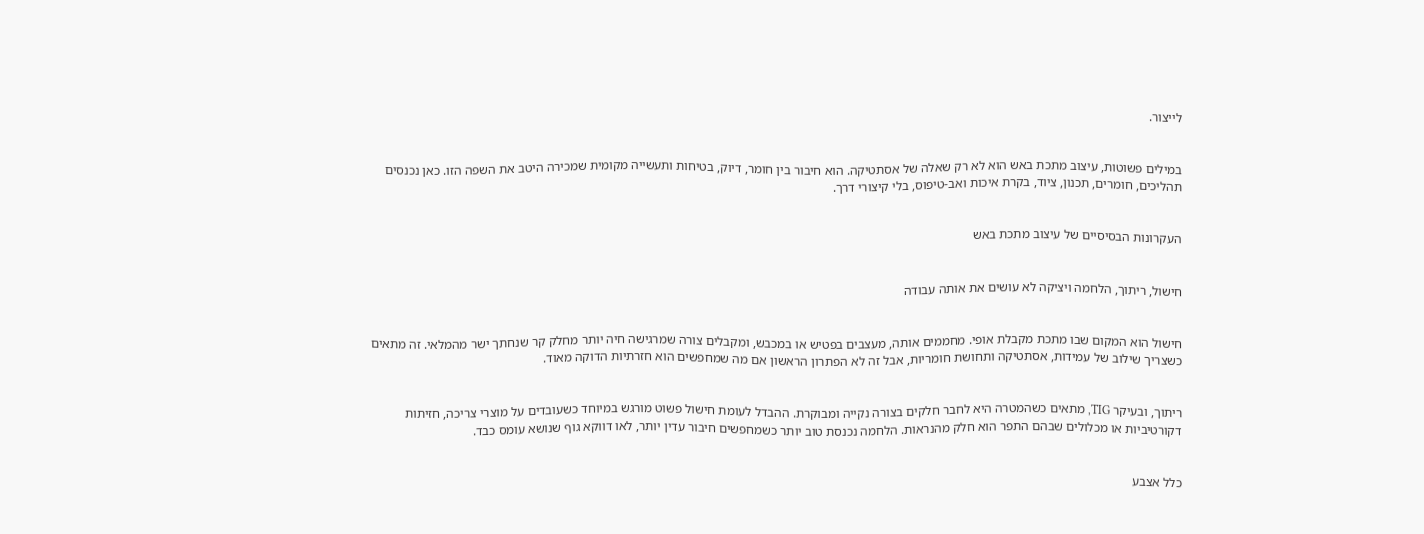לייצור.


במילים פשוטות, עיצוב מתכת באש הוא לא רק שאלה של אסתטיקה. הוא חיבור בין חומר, דיוק, בטיחות ותעשייה מקומית שמכירה היטב את השפה הזו. כאן נכנסים תהליכים, חומרים, תכנון, ציוד, בקרת איכות ואב-טיפוס, בלי קיצורי דרך.


העקרונות הבסיסיים של עיצוב מתכת באש


חישול, ריתוך, הלחמה ויציקה לא עושים את אותה עבודה


חישול הוא המקום שבו מתכת מקבלת אופי. מחממים אותה, מעצבים בפטיש או במכבש, ומקבלים צורה שמרגישה חיה יותר מחלק קר שנחתך ישר מהמלאי. זה מתאים כשצריך שילוב של עמידות, אסתטיקה ותחושת חומריות, אבל זה לא הפתרון הראשון אם מה שמחפשים הוא חזרתיות הדוקה מאוד.


ריתוך, ובעיקר TIG, מתאים כשהמטרה היא לחבר חלקים בצורה נקייה ומבוקרת. ההבדל לעומת חישול פשוט מורגש במיוחד כשעובדים על מוצרי צריכה, חזיתות דקורטיביות או מכלולים שבהם התפר הוא חלק מהנראות. הלחמה נכנסת טוב יותר כשמחפשים חיבור עדין יותר, לאו דווקא גוף שנושא עומס כבד.


כלל אצבע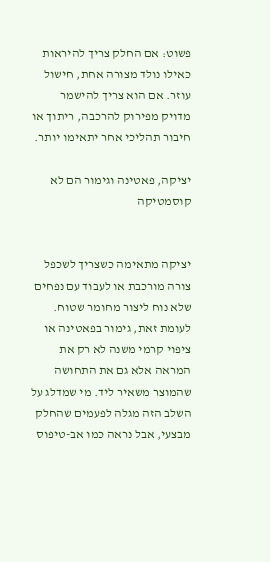פשוט: אם החלק צריך להיראות כאילו נולד מצורה אחת, חישול עוזר. אם הוא צריך להישמר מדויק מפירוק להרכבה, ריתוך או חיבור תהליכי אחר יתאימו יותר.

יציקה, פאטינה וגימור הם לא קוסמטיקה


יציקה מתאימה כשצריך לשכפל צורה מורכבת או לעבוד עם נפחים שלא נוח ליצור מחומר שטוח. לעומת זאת, גימור בפאטינה או ציפוי קרמי משנה לא רק את המראה אלא גם את התחושה שהמוצר משאיר ליד. מי שמדלג על השלב הזה מגלה לפעמים שהחלק מבצעי, אבל נראה כמו אב-טיפוס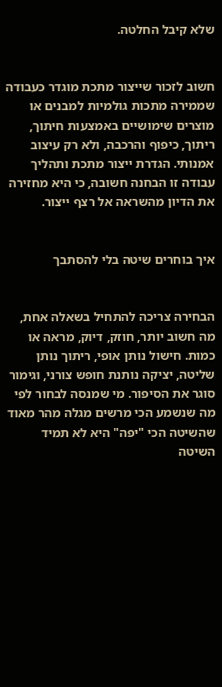שלא קיבל החלטה.


חשוב לזכור שייצור מתכת מוגדר כעבודה שממירה מתכות גולמיות למבנים או מוצרים שימושיים באמצעות חיתוך, ריתוך, כיפוף והרכבה, ולא רק עיצוב אמנותי. הגדרת ייצור מתכת ותהליך עבודה זו הבחנה חשובה, כי היא מחזירה את הדיון מהשראה אל רצף ייצור.


איך בוחרים שיטה בלי להסתבך


הבחירה צריכה להתחיל בשאלה אחת, מה חשוב יותר, חוזק, דיוק, מראה או כמות. חישול נותן אופי, ריתוך נותן שליטה, יציקה נותנת חופש צורני, וגימור סוגר את הסיפור. מי שמנסה לבחור לפי מה שנשמע הכי מרשים מגלה מהר מאוד שהשיטה הכי "יפה" היא לא תמיד השיטה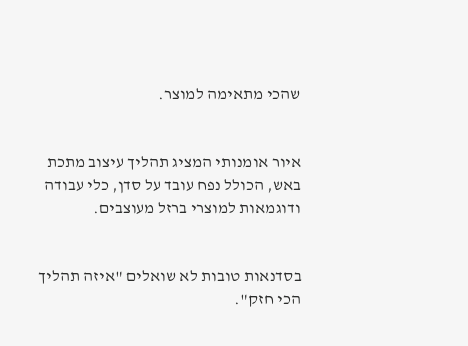שהכי מתאימה למוצר.


איור אומנותי המציג תהליך עיצוב מתכת באש, הכולל נפח עובד על סדן, כלי עבודה ודוגמאות למוצרי ברזל מעוצבים.


בסדנאות טובות לא שואלים "איזה תהליך הכי חזק".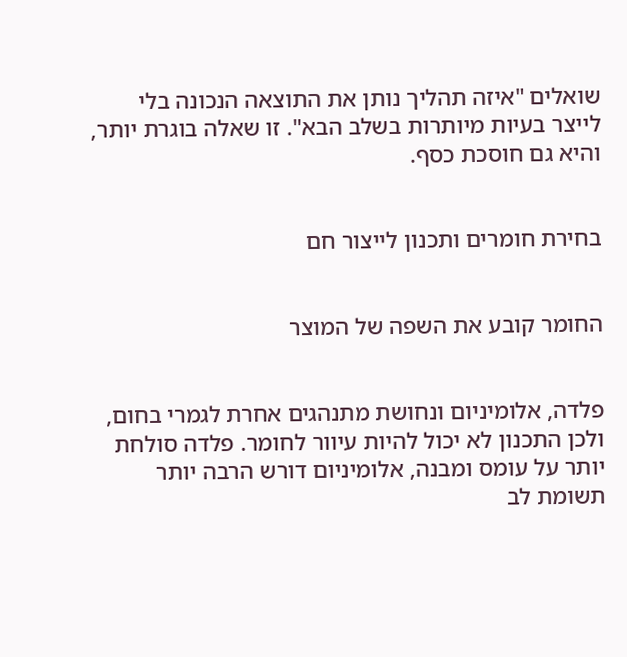שואלים "איזה תהליך נותן את התוצאה הנכונה בלי לייצר בעיות מיותרות בשלב הבא". זו שאלה בוגרת יותר, והיא גם חוסכת כסף.


בחירת חומרים ותכנון לייצור חם


החומר קובע את השפה של המוצר


פלדה, אלומיניום ונחושת מתנהגים אחרת לגמרי בחום, ולכן התכנון לא יכול להיות עיוור לחומר. פלדה סולחת יותר על עומס ומבנה, אלומיניום דורש הרבה יותר תשומת לב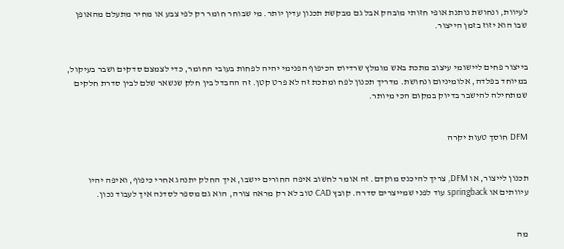לעיוות, ונחושת נותנת אופי חזותי מובהק אבל גם מבקשת תכנון עדין יותר. מי שבוחר חומר רק לפי צבע או מחיר מתעלם מהאופן שבו הוא יזוז בזמן הייצור.


בייצור פחים ליישומי עיצוב מתכת באש מומלץ שרדיוס הכיפוף הפנימי יהיה לפחות בעובי החומר, כדי לצמצם סדקים ושבר בעיקול, במיוחד בפלדה, אלומיניום ונחושת. מדריך תכנון לפח ומתכת זה לא פרט קטן. זה ההבדל בין חלק שנשאר שלם לבין סדרת חלקים שמתחילה להישבר בדיוק במקום הכי מיותר.


DFM חוסך טעות יקרה


תכנון לייצור, או DFM, צריך להיכנס מוקדם. זה אומר לחשוב איפה החורים יישבו, איך החלק יתנהג אחרי כיפוף, ואיפה יהיו עיוותים או springback עוד לפני שמייצרים סדרה. קובץ CAD טוב לא רק מראה צורה, הוא גם מספר לסדנה איך לעבוד נכון.


מה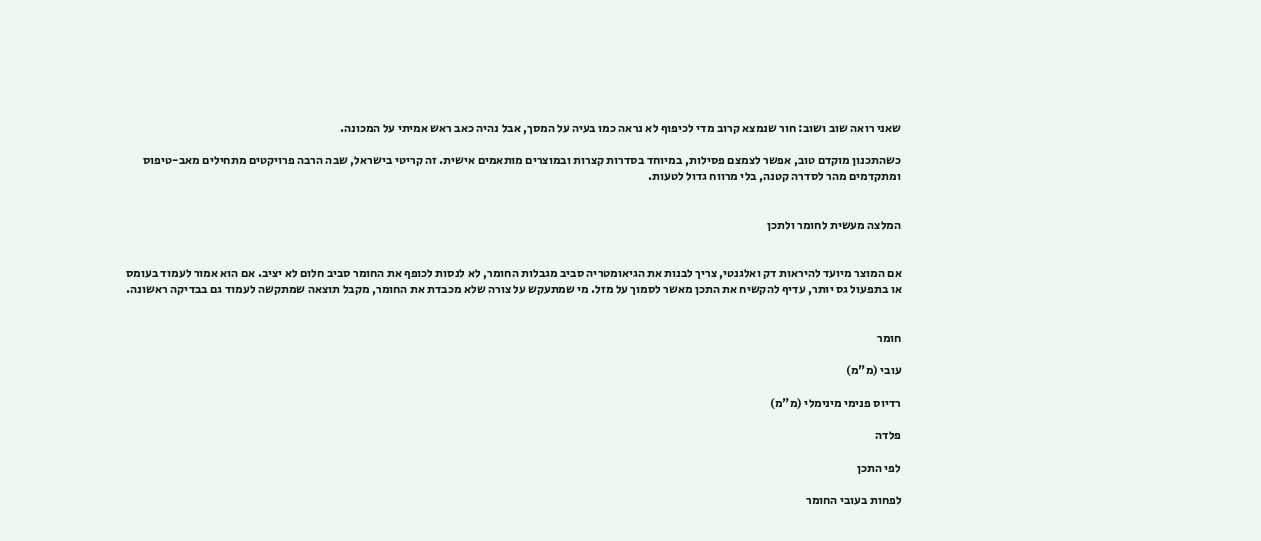שאני רואה שוב ושוב: חור שנמצא קרוב מדי לכיפוף לא נראה כמו בעיה על המסך, אבל נהיה כאב ראש אמיתי על המכונה.

כשהתכנון מוקדם טוב, אפשר לצמצם פסילות, במיוחד בסדרות קצרות ובמוצרים מותאמים אישית. זה קריטי בישראל, שבה הרבה פרויקטים מתחילים מאב-טיפוס ומתקדמים מהר לסדרה קטנה, בלי מרווח גדול לטעות.


המלצה מעשית לחומר ולתכן


אם המוצר מיועד להיראות דק ואלגנטי, צריך לבנות את הגיאומטריה סביב מגבלות החומר, לא לנסות לכופף את החומר סביב חלום לא יציב. אם הוא אמור לעמוד בעומס או בתפעול גס יותר, עדיף להקשיח את התכן מאשר לסמוך על מזל. מי שמתעקש על צורה שלא מכבדת את החומר, מקבל תוצאה שמתקשה לעמוד גם בבדיקה ראשונה.


חומר

עובי (מ"מ)

רדיוס פנימי מינימלי (מ"מ)

פלדה

לפי התכן

לפחות בעובי החומר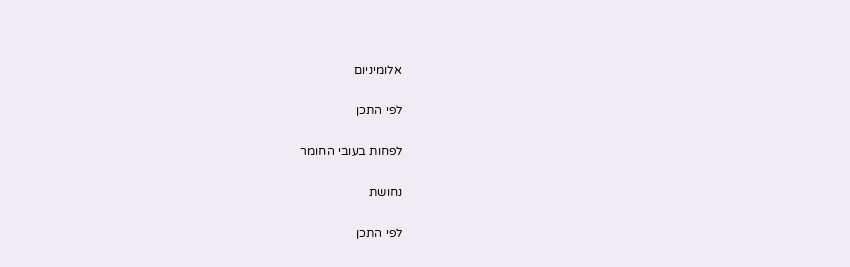אלומיניום

לפי התכן

לפחות בעובי החומר

נחושת

לפי התכן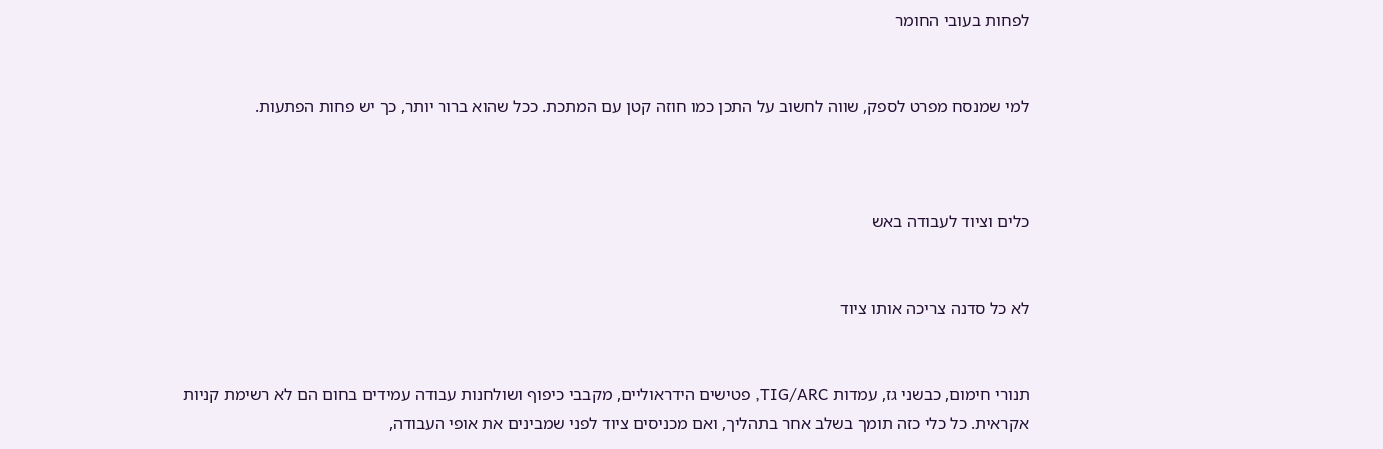לפחות בעובי החומר


למי שמנסח מפרט לספק, שווה לחשוב על התכן כמו חוזה קטן עם המתכת. ככל שהוא ברור יותר, כך יש פחות הפתעות.



כלים וציוד לעבודה באש


לא כל סדנה צריכה אותו ציוד


תנורי חימום, כבשני גז, עמדות TIG/ARC, פטישים הידראוליים, מקבבי כיפוף ושולחנות עבודה עמידים בחום הם לא רשימת קניות אקראית. כל כלי כזה תומך בשלב אחר בתהליך, ואם מכניסים ציוד לפני שמבינים את אופי העבודה,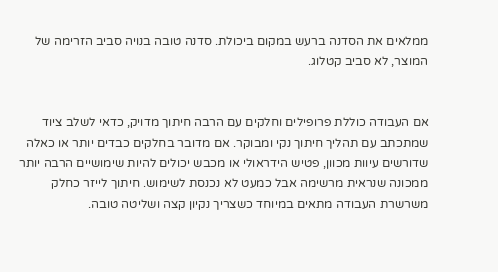ממלאים את הסדנה ברעש במקום ביכולת. סדנה טובה בנויה סביב הזרימה של המוצר, לא סביב קטלוג.


אם העבודה כוללת פרופילים וחלקים עם הרבה חיתוך מדויק, כדאי לשלב ציוד שמתכתב עם תהליך חיתוך נקי ומבוקר. אם מדובר בחלקים כבדים יותר או כאלה שדורשים עיוות מכוון, פטיש הידראולי או מכבש יכולים להיות שימושיים הרבה יותר ממכונה שנראית מרשימה אבל כמעט לא נכנסת לשימוש. חיתוך לייזר כחלק משרשרת העבודה מתאים במיוחד כשצריך נקיון קצה ושליטה טובה.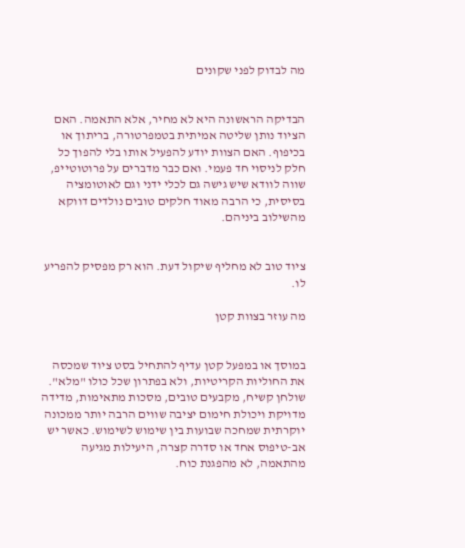מה לבדוק לפני שקונים


הבדיקה הראשונה היא לא מחיר, אלא התאמה. האם הציוד נותן שליטה אמיתית בטמפרטורה, בריתוך או בכיפוף. האם הצוות יודע להפעיל אותו בלי להפוך כל חלק לניסוי חד פעמי. ואם כבר מדברים על פרוטוטייפ, שווה לוודא שיש גישה גם לכלי ידני וגם לאוטומציה בסיסית, כי הרבה מאוד חלקים טובים נולדים דווקא מהשילוב ביניהם.


ציוד טוב לא מחליף שיקול דעת. הוא רק מפסיק להפריע לו.

מה עוזר בצוות קטן


במוסך או במפעל קטן עדיף להתחיל בסט ציוד שמכסה את החוליות הקריטיות, ולא בפתרון שכל כולו "מלא". שולחן קשיח, מקבעים טובים, מסכות מתאימות, מדידה מדויקת ויכולת חימום יציבה שווים הרבה יותר ממכונה יוקרתית שמחכה שבועות בין שימוש לשימוש. כאשר יש אב-טיפוס אחד או סדרה קצרה, היעילות מגיעה מהתאמה, לא מהפגנת כוח.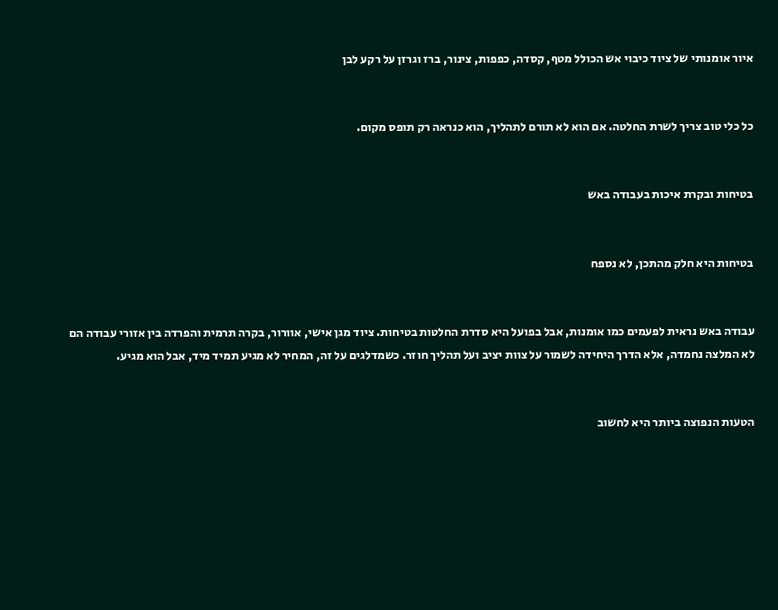איור אומנותי של ציוד כיבוי אש הכולל מטף, קסדה, כפפות, צינור, ברז וגרזן על רקע לבן


כל כלי טוב צריך לשרת החלטה. אם הוא לא תורם לתהליך, הוא כנראה רק תופס מקום.


בטיחות ובקרת איכות בעבודה באש


בטיחות היא חלק מהתכן, לא נספח


עבודה באש נראית לפעמים כמו אומנות, אבל בפועל היא סדרת החלטות בטיחות. ציוד מגן אישי, אוורור, בקרה תרמית והפרדה בין אזורי עבודה הם לא המלצה נחמדה, אלא הדרך היחידה לשמור על צוות יציב ועל תהליך חוזר. כשמדלגים על זה, המחיר לא מגיע תמיד מיד, אבל הוא מגיע.


הטעות הנפוצה ביותר היא לחשוב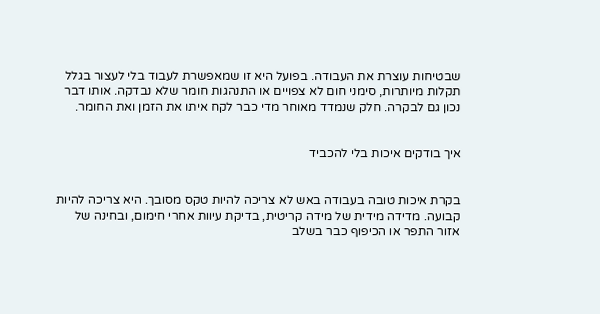שבטיחות עוצרת את העבודה. בפועל היא זו שמאפשרת לעבוד בלי לעצור בגלל תקלות מיותרות, סימני חום לא צפויים או התנהגות חומר שלא נבדקה. אותו דבר נכון גם לבקרה. חלק שנמדד מאוחר מדי כבר לקח איתו את הזמן ואת החומר.


איך בודקים איכות בלי להכביד


בקרת איכות טובה בעבודה באש לא צריכה להיות טקס מסובך. היא צריכה להיות קבועה. מדידה מידית של מידה קריטית, בדיקת עיוות אחרי חימום, ובחינה של אזור התפר או הכיפוף כבר בשלב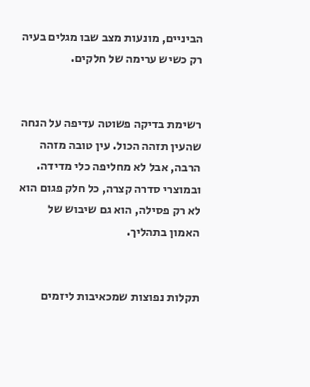הביניים, מונעות מצב שבו מגלים בעיה רק כשיש ערימה של חלקים.


רשימת בדיקה פשוטה עדיפה על הנחה שהעין תזהה הכול. עין טובה מזהה הרבה, אבל לא מחליפה כלי מדידה. ובמוצרי סדרה קצרה, כל חלק פגום הוא לא רק פסילה, הוא גם שיבוש של האמון בתהליך.


תקלות נפוצות שמכאיבות ליזמים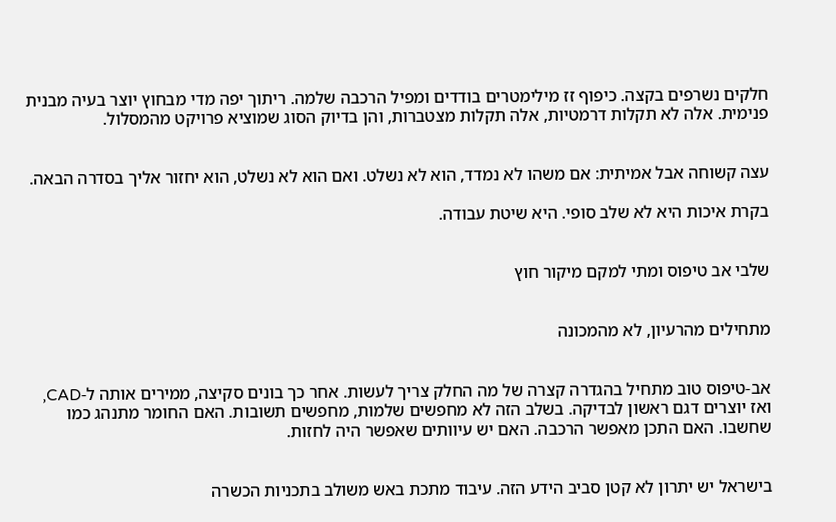חלקים נשרפים בקצה. כיפוף זז מילימטרים בודדים ומפיל הרכבה שלמה. ריתוך יפה מדי מבחוץ יוצר בעיה מבנית פנימית. אלה לא תקלות דרמטיות, אלה תקלות מצטברות, והן בדיוק הסוג שמוציא פרויקט מהמסלול.


עצה קשוחה אבל אמיתית: אם משהו לא נמדד, הוא לא נשלט. ואם הוא לא נשלט, הוא יחזור אליך בסדרה הבאה.

בקרת איכות היא לא שלב סופי. היא שיטת עבודה.


שלבי אב טיפוס ומתי למקם מיקור חוץ


מתחילים מהרעיון, לא מהמכונה


אב-טיפוס טוב מתחיל בהגדרה קצרה של מה החלק צריך לעשות. אחר כך בונים סקיצה, ממירים אותה ל-CAD, ואז יוצרים דגם ראשון לבדיקה. בשלב הזה לא מחפשים שלמות, מחפשים תשובות. האם החומר מתנהג כמו שחשבו. האם התכן מאפשר הרכבה. האם יש עיוותים שאפשר היה לחזות.


בישראל יש יתרון לא קטן סביב הידע הזה. עיבוד מתכת באש משולב בתכניות הכשרה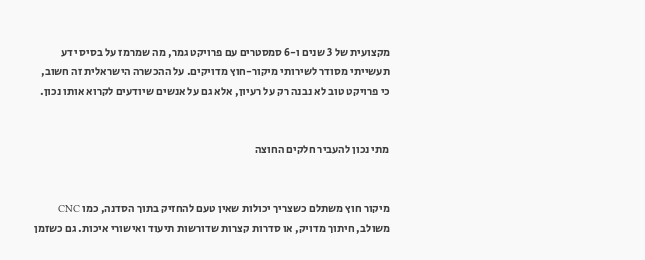מקצועית של 3 שנים ו-6 סמסטרים עם פרויקט גמר, מה שמרמז על בסיס ידע תעשייתי מסודר לשירותי מיקור-חוץ מדויקים. על ההכשרה הישראלית זה חשוב, כי פרויקט טוב לא נבנה רק על רעיון, אלא גם על אנשים שיודעים לקרוא אותו נכון.


מתי נכון להעביר חלקים החוצה


מיקור חוץ משתלם כשצריך יכולות שאין טעם להחזיק בתוך הסדנה, כמו CNC משולב, חיתוך מדויק, או סדרות קצרות שדורשות תיעוד ואישורי איכות. גם כשזמן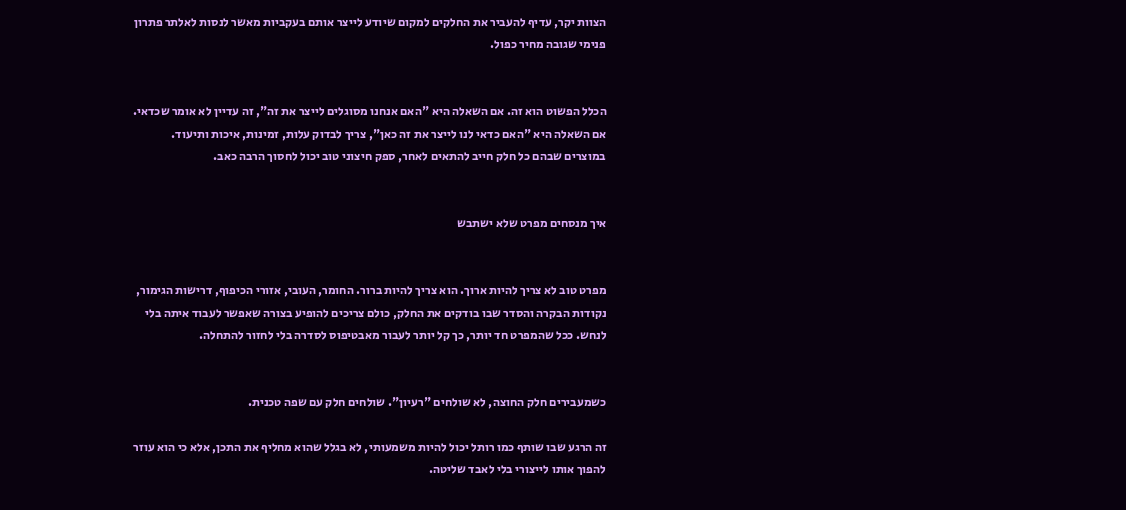הצוות יקר, עדיף להעביר את החלקים למקום שיודע לייצר אותם בעקביות מאשר לנסות לאלתר פתרון פנימי שגובה מחיר כפול.


הכלל הפשוט הוא זה. אם השאלה היא "האם אנחנו מסוגלים לייצר את זה", זה עדיין לא אומר שכדאי. אם השאלה היא "האם כדאי לנו לייצר את זה כאן", צריך לבדוק עלות, זמינות, איכות ותיעוד. במוצרים שבהם כל חלק חייב להתאים לאחר, ספק חיצוני טוב יכול לחסוך הרבה כאב.


איך מנסחים מפרט שלא ישתבש


מפרט טוב לא צריך להיות ארוך. הוא צריך להיות ברור. החומר, העובי, אזורי הכיפוף, דרישות הגימור, נקודות הבקרה והסדר שבו בודקים את החלק, כולם צריכים להופיע בצורה שאפשר לעבוד איתה בלי לנחש. ככל שהמפרט חד יותר, כך קל יותר לעבור מאבטיפוס לסדרה בלי לחזור להתחלה.


כשמעבירים חלק החוצה, לא שולחים "רעיון". שולחים חלק עם שפה טכנית.

זה הרגע שבו שותף כמו רותל יכול להיות משמעותי, לא בגלל שהוא מחליף את התכן, אלא כי הוא עוזר להפוך אותו לייצורי בלי לאבד שליטה.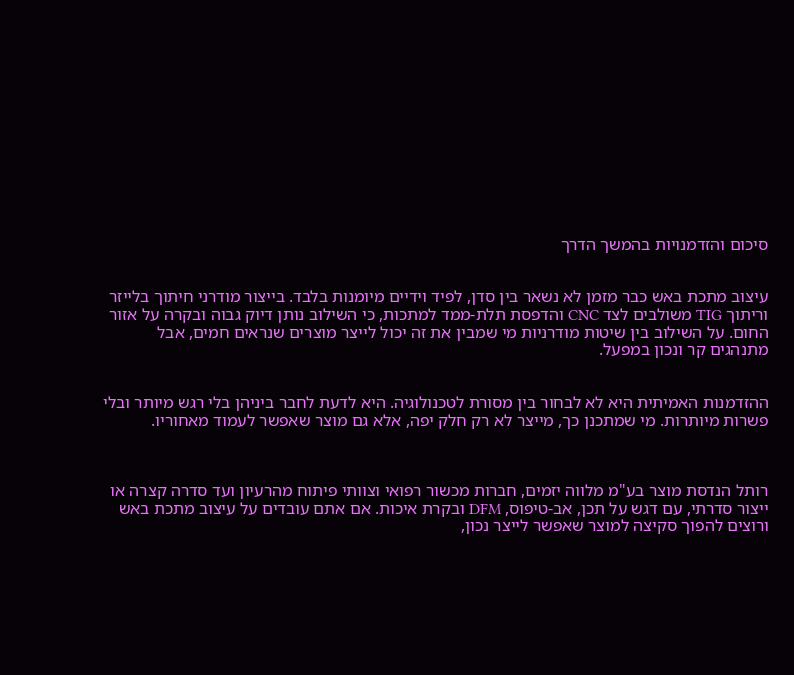סיכום והזדמנויות בהמשך הדרך


עיצוב מתכת באש כבר מזמן לא נשאר בין סדן, לפיד וידיים מיומנות בלבד. בייצור מודרני חיתוך בלייזר וריתוך TIG משולבים לצד CNC והדפסת תלת-ממד למתכות, כי השילוב נותן דיוק גבוה ובקרה על אזור החום. על השילוב בין שיטות מודרניות מי שמבין את זה יכול לייצר מוצרים שנראים חמים, אבל מתנהגים קר ונכון במפעל.


ההזדמנות האמיתית היא לא לבחור בין מסורת לטכנולוגיה. היא לדעת לחבר ביניהן בלי רגש מיותר ובלי פשרות מיותרות. מי שמתכנן כך, מייצר לא רק חלק יפה, אלא גם מוצר שאפשר לעמוד מאחוריו.



רותל הנדסת מוצר בע"מ מלווה יזמים, חברות מכשור רפואי וצוותי פיתוח מהרעיון ועד סדרה קצרה או ייצור סדרתי, עם דגש על תכן, אב-טיפוס, DFM ובקרת איכות. אם אתם עובדים על עיצוב מתכת באש ורוצים להפוך סקיצה למוצר שאפשר לייצר נכון,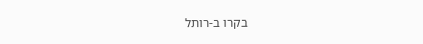בקרו ב-רותל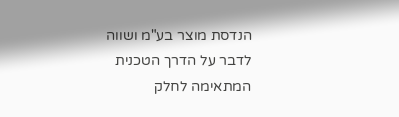הנדסת מוצר בע"מ ושווה לדבר על הדרך הטכנית המתאימה לחלק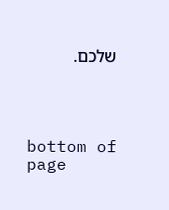שלכם.




bottom of page